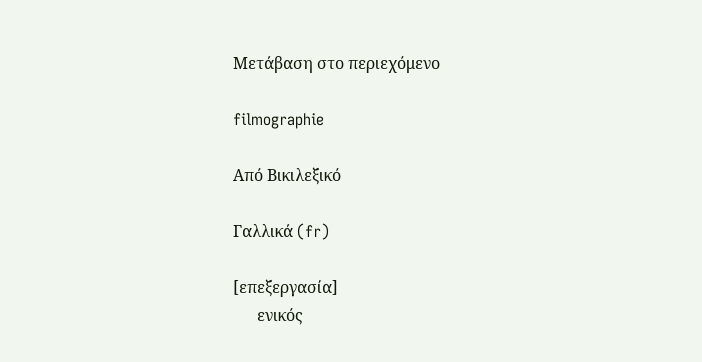Μετάβαση στο περιεχόμενο

filmographie

Από Βικιλεξικό

Γαλλικά (fr)

[επεξεργασία]
      ενικός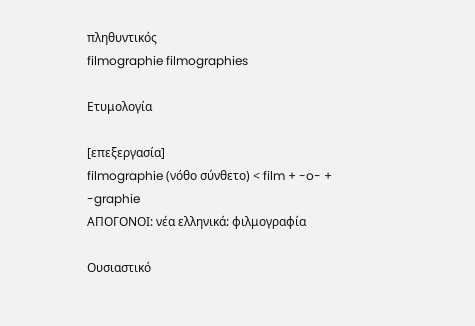πληθυντικός
filmographie filmographies

Ετυμολογία

[επεξεργασία]
filmographie (νόθο σύνθετο) < film + -o- + -graphie
ΑΠΟΓΟΝΟΙ: νέα ελληνικά: φιλμογραφία

Ουσιαστικό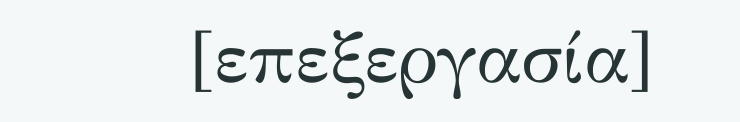[επεξεργασία]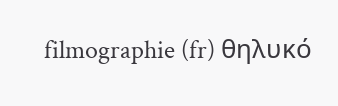filmographie (fr) θηλυκό